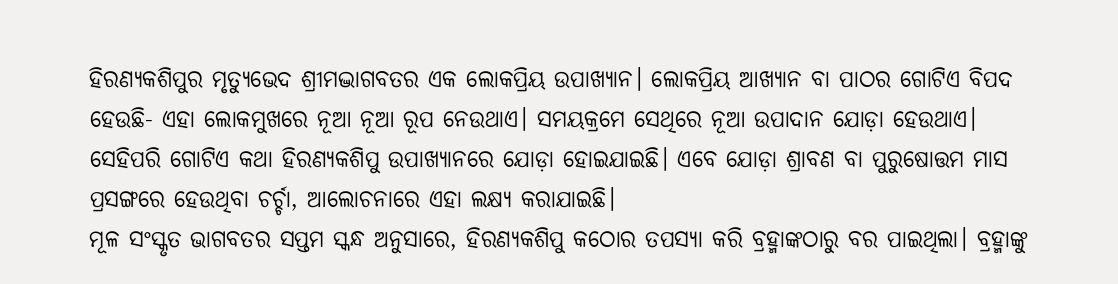ହିରଣ୍ୟକଶିପୁର ମୃତ୍ୟୁଭେଦ ଶ୍ରୀମଦ୍ଭାଗବତର ଏକ ଲୋକପ୍ରିୟ ଉପାଖ୍ୟାନ। ଲୋକପ୍ରିୟ ଆଖ୍ୟାନ ବା ପାଠର ଗୋଟିଏ ବିପଦ ହେଉଛି- ଏହା ଲୋକମୁଖରେ ନୂଆ ନୂଆ ରୂପ ନେଉଥାଏ। ସମୟକ୍ରମେ ସେଥିରେ ନୂଆ ଉପାଦାନ ଯୋଡ଼ା ହେଉଥାଏ।
ସେହିପରି ଗୋଟିଏ କଥା ହିରଣ୍ୟକଶିପୁ ଉପାଖ୍ୟାନରେ ଯୋଡ଼ା ହୋଇଯାଇଛି। ଏବେ ଯୋଡ଼ା ଶ୍ରାବଣ ବା ପୁରୁଷୋତ୍ତମ ମାସ ପ୍ରସଙ୍ଗରେ ହେଉଥିବା ଚର୍ଚ୍ଚା, ଆଲୋଚନାରେ ଏହା ଲକ୍ଷ୍ୟ କରାଯାଇଛି।
ମୂଳ ସଂସ୍କୃତ ଭାଗବତର ସପ୍ତମ ସ୍କନ୍ଧ ଅନୁସାରେ, ହିରଣ୍ୟକଶିପୁ କଠୋର ତପସ୍ୟା କରି ବ୍ରହ୍ମାଙ୍କଠାରୁ ବର ପାଇଥିଲା। ବ୍ରହ୍ମାଙ୍କୁ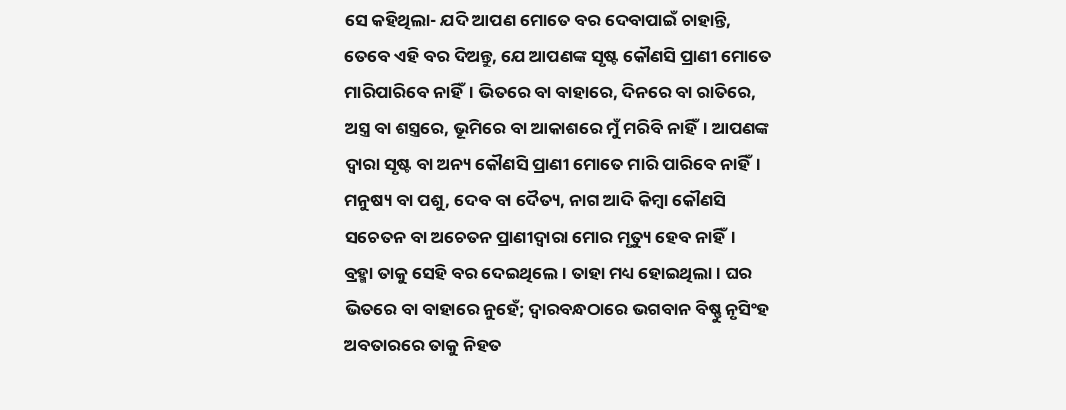ସେ କହିଥିଲା- ଯଦି ଆପଣ ମୋତେ ବର ଦେବାପାଇଁ ଚାହାନ୍ତି, ତେବେ ଏହି ବର ଦିଅନ୍ତୁ, ଯେ ଆପଣଙ୍କ ସୃଷ୍ଟ କୌଣସି ପ୍ରାଣୀ ମୋତେ ମାରିପାରିବେ ନାହିଁ। ଭିତରେ ବା ବାହାରେ, ଦିନରେ ବା ରାତିରେ, ଅସ୍ତ୍ର ବା ଶସ୍ତ୍ରରେ, ଭୂମିରେ ବା ଆକାଶରେ ମୁଁ ମରିବି ନାହିଁ। ଆପଣଙ୍କ ଦ୍ୱାରା ସୃଷ୍ଟ ବା ଅନ୍ୟ କୌଣସି ପ୍ରାଣୀ ମୋତେ ମାରି ପାରିବେ ନାହିଁ। ମନୁଷ୍ୟ ବା ପଶୁ, ଦେବ ବା ଦୈତ୍ୟ, ନାଗ ଆଦି କିମ୍ବା କୌଣସି ସଚେତନ ବା ଅଚେତନ ପ୍ରାଣୀଦ୍ୱାରା ମୋର ମୃତ୍ୟୁ ହେବ ନାହିଁ।
ବ୍ରହ୍ମା ତାକୁ ସେହି ବର ଦେଇଥିଲେ। ତାହା ମଧ୍ୟ ହୋଇଥିଲା। ଘର ଭିତରେ ବା ବାହାରେ ନୁହେଁ; ଦ୍ୱାରବନ୍ଧଠାରେ ଭଗବାନ ବିଷ୍ଣୁ ନୃସିଂହ ଅବତାରରେ ତାକୁ ନିହତ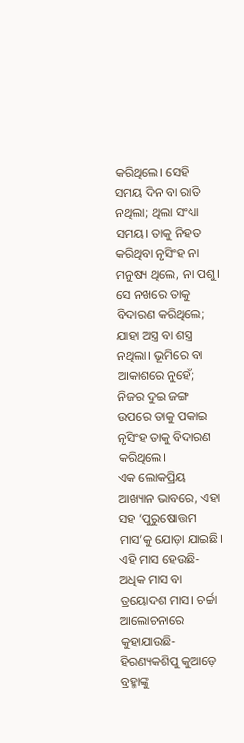କରିଥିଲେ। ସେହି ସମୟ ଦିନ ବା ରାତି ନଥିଲା; ଥିଲା ସଂଧ୍ୟା ସମୟ। ତାକୁ ନିହତ କରିଥିବା ନୃସିଂହ ନା ମନୁଷ୍ୟ ଥିଲେ, ନା ପଶୁ। ସେ ନଖରେ ତାକୁ ବିଦାରଣ କରିଥିଲେ; ଯାହା ଅସ୍ତ୍ର ବା ଶସ୍ତ୍ର ନଥିଲା। ଭୂମିରେ ବା ଆକାଶରେ ନୁହେଁ; ନିଜର ଦୁଇ ଜଙ୍ଗ ଉପରେ ତାକୁ ପକାଇ ନୃସିଂହ ତାକୁ ବିଦାରଣ କରିଥିଲେ।
ଏକ ଲୋକପ୍ରିୟ ଆଖ୍ୟାନ ଭାବରେ, ଏହା ସହ ‘ପୁରୁଷୋତ୍ତମ ମାସ’କୁ ଯୋଡ଼ା ଯାଇଛି। ଏହି ମାସ ହେଉଛି- ଅଧିକ ମାସ ବା ତ୍ରୟୋଦଶ ମାସ। ଚର୍ଚ୍ଚା ଆଲୋଚନାରେ କୁହାଯାଉଛି- ହିରଣ୍ୟକଶିପୁ କୁଆଡ଼େ ବ୍ରହ୍ମାଙ୍କୁ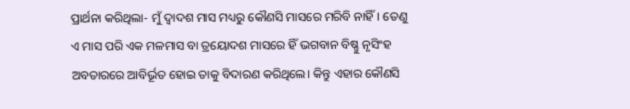ପ୍ରାର୍ଥନା କରିଥିଲା- ମୁଁ ଦ୍ୱାଦଶ ମାସ ମଧ୍ୟରୁ କୌଣସି ମାସରେ ମରିବି ନାହିଁ। ତେଣୁ ଏ ମାସ ପରି ଏକ ମଳମାସ ବା ତ୍ରୟୋଦଶ ମାସରେ ହିଁ ଭଗବାନ ବିଷ୍ଣୁ ନୃସିଂହ ଅବତାରରେ ଆବିର୍ଭୂତ ହୋଇ ତାକୁ ବିଦାରଣ କରିଥିଲେ। କିନ୍ତୁ ଏହାର କୌଣସି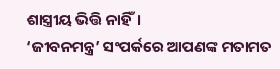ଶାସ୍ତ୍ରୀୟ ଭିତ୍ତି ନାହିଁ।
‘ଜୀବନମନ୍ତ୍ର’ ସଂପର୍କରେ ଆପଣଙ୍କ ମତାମତ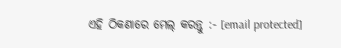ଏହି ଠିକଣାରେ ମେଲ୍ କରନ୍ତୁ :- [email protected]